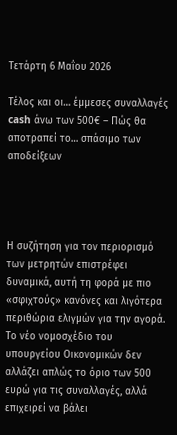Τετάρτη 6 Μαΐου 2026

Τέλος και οι… έμμεσες συναλλαγές cash άνω των 500€ – Πώς θα αποτραπεί το… σπάσιμο των αποδείξεων




Η συζήτηση για τον περιορισμό των μετρητών επιστρέφει δυναμικά, αυτή τη φορά με πιο «σφιχτούς» κανόνες και λιγότερα περιθώρια ελιγμών για την αγορά. Το νέο νομοσχέδιο του υπουργείου Οικονομικών δεν αλλάζει απλώς το όριο των 500 ευρώ για τις συναλλαγές, αλλά επιχειρεί να βάλει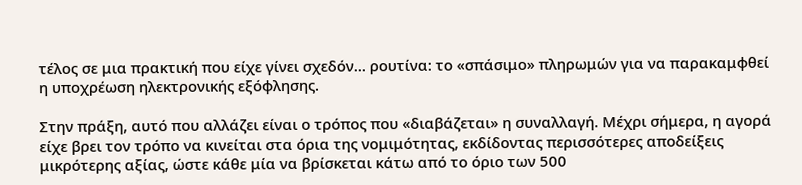τέλος σε μια πρακτική που είχε γίνει σχεδόν… ρουτίνα: το «σπάσιμο» πληρωμών για να παρακαμφθεί η υποχρέωση ηλεκτρονικής εξόφλησης.

Στην πράξη, αυτό που αλλάζει είναι ο τρόπος που «διαβάζεται» η συναλλαγή. Μέχρι σήμερα, η αγορά είχε βρει τον τρόπο να κινείται στα όρια της νομιμότητας, εκδίδοντας περισσότερες αποδείξεις μικρότερης αξίας, ώστε κάθε μία να βρίσκεται κάτω από το όριο των 500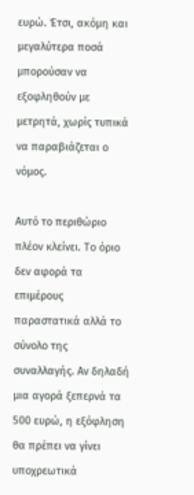ευρώ. Έτσι, ακόμη και μεγαλύτερα ποσά μπορούσαν να εξοφληθούν με μετρητά, χωρίς τυπικά να παραβιάζεται ο νόμος.

Αυτό το περιθώριο πλέον κλείνει. Το όριο δεν αφορά τα επιμέρους παραστατικά αλλά το σύνολο της συναλλαγής. Αν δηλαδή μια αγορά ξεπερνά τα 500 ευρώ, η εξόφληση θα πρέπει να γίνει υποχρεωτικά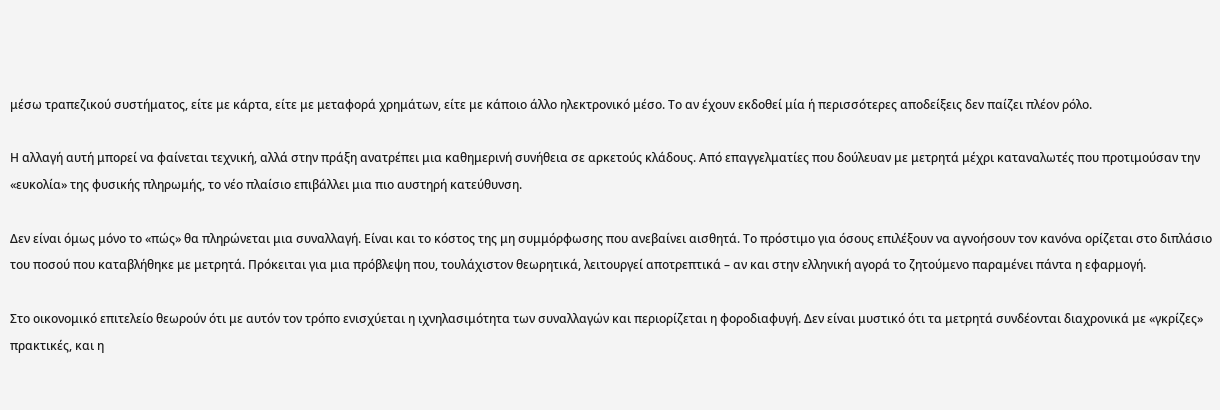μέσω τραπεζικού συστήματος, είτε με κάρτα, είτε με μεταφορά χρημάτων, είτε με κάποιο άλλο ηλεκτρονικό μέσο. Το αν έχουν εκδοθεί μία ή περισσότερες αποδείξεις δεν παίζει πλέον ρόλο.

Η αλλαγή αυτή μπορεί να φαίνεται τεχνική, αλλά στην πράξη ανατρέπει μια καθημερινή συνήθεια σε αρκετούς κλάδους. Από επαγγελματίες που δούλευαν με μετρητά μέχρι καταναλωτές που προτιμούσαν την «ευκολία» της φυσικής πληρωμής, το νέο πλαίσιο επιβάλλει μια πιο αυστηρή κατεύθυνση.

Δεν είναι όμως μόνο το «πώς» θα πληρώνεται μια συναλλαγή. Είναι και το κόστος της μη συμμόρφωσης που ανεβαίνει αισθητά. Το πρόστιμο για όσους επιλέξουν να αγνοήσουν τον κανόνα ορίζεται στο διπλάσιο του ποσού που καταβλήθηκε με μετρητά. Πρόκειται για μια πρόβλεψη που, τουλάχιστον θεωρητικά, λειτουργεί αποτρεπτικά – αν και στην ελληνική αγορά το ζητούμενο παραμένει πάντα η εφαρμογή.

Στο οικονομικό επιτελείο θεωρούν ότι με αυτόν τον τρόπο ενισχύεται η ιχνηλασιμότητα των συναλλαγών και περιορίζεται η φοροδιαφυγή. Δεν είναι μυστικό ότι τα μετρητά συνδέονται διαχρονικά με «γκρίζες» πρακτικές, και η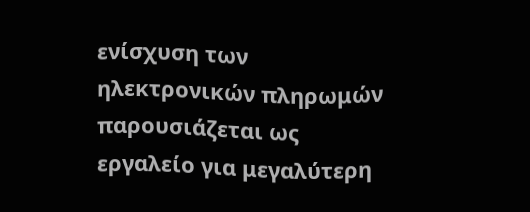ενίσχυση των ηλεκτρονικών πληρωμών παρουσιάζεται ως εργαλείο για μεγαλύτερη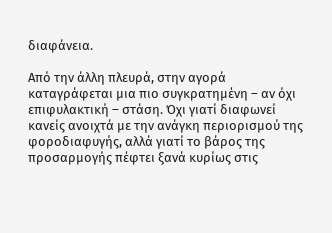διαφάνεια.

Από την άλλη πλευρά, στην αγορά καταγράφεται μια πιο συγκρατημένη – αν όχι επιφυλακτική – στάση. Όχι γιατί διαφωνεί κανείς ανοιχτά με την ανάγκη περιορισμού της φοροδιαφυγής, αλλά γιατί το βάρος της προσαρμογής πέφτει ξανά κυρίως στις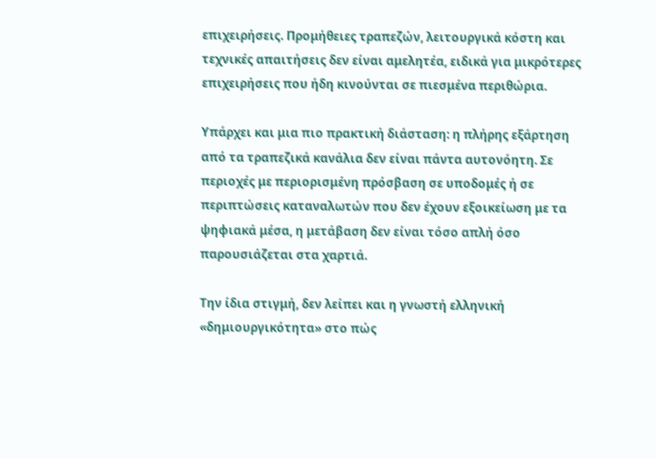επιχειρήσεις. Προμήθειες τραπεζών, λειτουργικά κόστη και τεχνικές απαιτήσεις δεν είναι αμελητέα, ειδικά για μικρότερες επιχειρήσεις που ήδη κινούνται σε πιεσμένα περιθώρια.

Υπάρχει και μια πιο πρακτική διάσταση: η πλήρης εξάρτηση από τα τραπεζικά κανάλια δεν είναι πάντα αυτονόητη. Σε περιοχές με περιορισμένη πρόσβαση σε υποδομές ή σε περιπτώσεις καταναλωτών που δεν έχουν εξοικείωση με τα ψηφιακά μέσα, η μετάβαση δεν είναι τόσο απλή όσο παρουσιάζεται στα χαρτιά.

Την ίδια στιγμή, δεν λείπει και η γνωστή ελληνική «δημιουργικότητα» στο πώς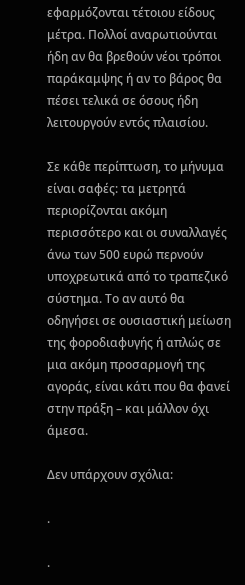εφαρμόζονται τέτοιου είδους μέτρα. Πολλοί αναρωτιούνται ήδη αν θα βρεθούν νέοι τρόποι παράκαμψης ή αν το βάρος θα πέσει τελικά σε όσους ήδη λειτουργούν εντός πλαισίου.

Σε κάθε περίπτωση, το μήνυμα είναι σαφές: τα μετρητά περιορίζονται ακόμη περισσότερο και οι συναλλαγές άνω των 500 ευρώ περνούν υποχρεωτικά από το τραπεζικό σύστημα. Το αν αυτό θα οδηγήσει σε ουσιαστική μείωση της φοροδιαφυγής ή απλώς σε μια ακόμη προσαρμογή της αγοράς, είναι κάτι που θα φανεί στην πράξη – και μάλλον όχι άμεσα.

Δεν υπάρχουν σχόλια:

.

.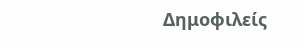Δημοφιλείς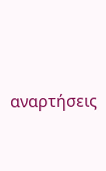αναρτήσεις